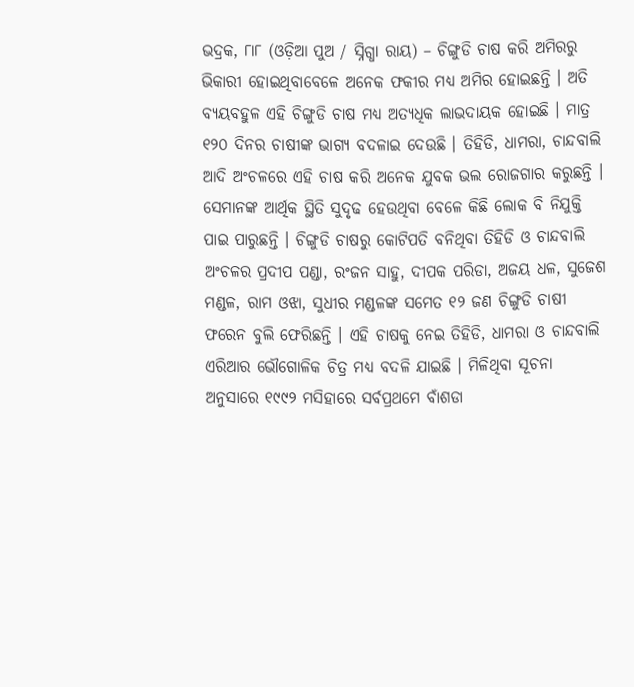ଭଦ୍ରକ, ୮ା୮ (ଓଡ଼ିଆ ପୁଅ / ସ୍ନିଗ୍ଧା ରାୟ) – ଚିଙ୍ଗୁଡି ଚାଷ କରି ଅମିରରୁ ଭିକାରୀ ହୋଇଥିବାବେଳେ ଅନେକ ଫକୀର ମଧ୍ୟ ଅମିର ହୋଇଛନ୍ତି । ଅତି ବ୍ୟୟବହୁଳ ଏହି ଚିଙ୍ଗୁଡି ଚାଷ ମଧ୍ୟ ଅତ୍ୟଧିକ ଲାଭଦାୟକ ହୋଇଛି । ମାତ୍ର ୧୨୦ ଦିନର ଚାଷୀଙ୍କ ଭାଗ୍ୟ ବଦଳାଇ ଦେଉଛି । ତିହିଡି, ଧାମରା, ଚାନ୍ଦବାଲି ଆଦି ଅଂଚଳରେ ଏହି ଚାଷ କରି ଅନେକ ଯୁବକ ଭଲ ରୋଜଗାର କରୁଛନ୍ତି । ସେମାନଙ୍କ ଆର୍ଥିକ ସ୍ଥିତି ସୁଦୃଢ ହେଉଥିବା ବେଳେ କିଛି ଲୋକ ବି ନିଯୁକ୍ତି ପାଇ ପାରୁଛନ୍ତି । ଚିଙ୍ଗୁଡି ଚାଷରୁ କୋଟିପତି ବନିଥିବା ତିହିଡି ଓ ଚାନ୍ଦବାଲି ଅଂଚଳର ପ୍ରଦୀପ ପଣ୍ଡା, ରଂଜନ ସାହୁ, ଦୀପକ ପରିଡା, ଅଜୟ ଧଳ, ସୁଜେଶ ମଣ୍ଡଳ, ରାମ ଓଝା, ସୁଧୀର ମଣ୍ଡଳଙ୍କ ସମେତ ୧୨ ଜଣ ଚିଙ୍ଗୁଡି ଚାଷୀ ଫରେନ ବୁଲି ଫେରିଛନ୍ତି । ଏହି ଚାଷକୁ ନେଇ ତିହିଡି, ଧାମରା ଓ ଚାନ୍ଦବାଲି ଏରିଆର ଭୌଗୋଳିକ ଚିତ୍ର ମଧ୍ୟ ବଦଳି ଯାଇଛି । ମିଳିଥିବା ସୂଚନା ଅନୁସାରେ ୧୯୯୨ ମସିହାରେ ସର୍ବପ୍ରଥମେ ବାଁଶଡା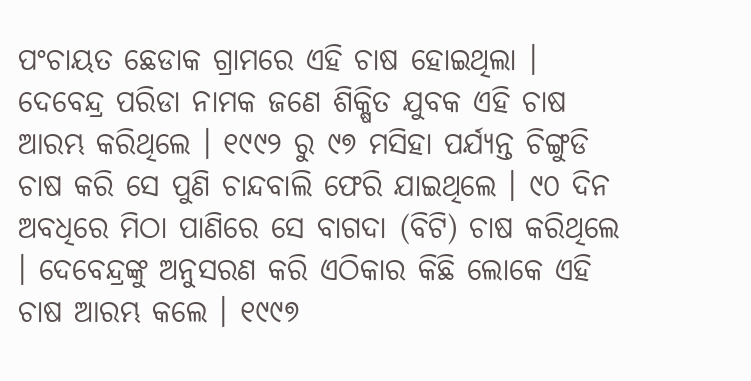ପଂଚାୟତ ଛେଡାକ ଗ୍ରାମରେ ଏହି ଚାଷ ହୋଇଥିଲା । ଦେବେନ୍ଦ୍ର ପରିଡା ନାମକ ଜଣେ ଶିକ୍ଷିତ ଯୁବକ ଏହି ଚାଷ ଆରମ୍ଭ କରିଥିଲେ । ୧୯୯୨ ରୁ ୯୭ ମସିହା ପର୍ଯ୍ୟନ୍ତ ଚିଙ୍ଗୁଡି ଚାଷ କରି ସେ ପୁଣି ଚାନ୍ଦବାଲି ଫେରି ଯାଇଥିଲେ । ୯୦ ଦିନ ଅବଧିରେ ମିଠା ପାଣିରେ ସେ ବାଗଦା (ବିଟି) ଚାଷ କରିଥିଲେ । ଦେବେନ୍ଦ୍ରଙ୍କୁ ଅନୁସରଣ କରି ଏଠିକାର କିଛି ଲୋକେ ଏହି ଚାଷ ଆରମ୍ଭ କଲେ । ୧୯୯୭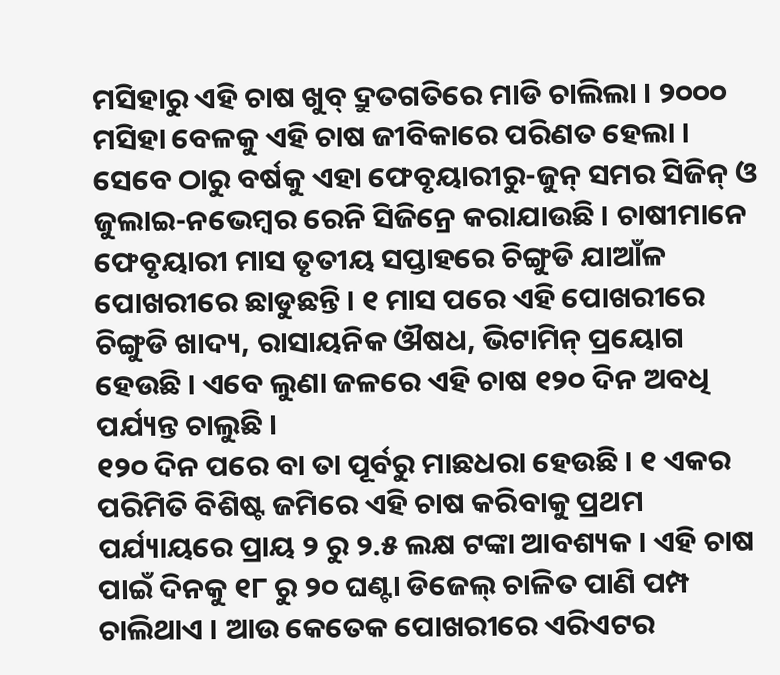ମସିହାରୁ ଏହି ଚାଷ ଖୁବ୍ ଦ୍ରୁତଗତିରେ ମାଡି ଚାଲିଲା । ୨୦୦୦ ମସିହା ବେଳକୁ ଏହି ଚାଷ ଜୀବିକାରେ ପରିଣତ ହେଲା । ସେବେ ଠାରୁ ବର୍ଷକୁ ଏହା ଫେବୃୟାରୀରୁ-ଜୁନ୍ ସମର ସିଜିନ୍ ଓ ଜୁଲାଇ-ନଭେମ୍ବର ରେନି ସିଜିନ୍ରେ କରାଯାଉଛି । ଚାଷୀମାନେ ଫେବୃୟାରୀ ମାସ ତୃତୀୟ ସପ୍ତାହରେ ଚିଙ୍ଗୁଡି ଯାଆଁଳ ପୋଖରୀରେ ଛାଡୁଛନ୍ତି । ୧ ମାସ ପରେ ଏହି ପୋଖରୀରେ ଚିଙ୍ଗୁଡି ଖାଦ୍ୟ, ରାସାୟନିକ ଔଷଧ, ଭିଟାମିନ୍ ପ୍ରୟୋଗ ହେଉଛି । ଏବେ ଲୁଣା ଜଳରେ ଏହି ଚାଷ ୧୨୦ ଦିନ ଅବଧି ପର୍ଯ୍ୟନ୍ତ ଚାଲୁଛି ।
୧୨୦ ଦିନ ପରେ ବା ତା ପୂର୍ବରୁ ମାଛଧରା ହେଉଛି । ୧ ଏକର ପରିମିତି ବିଶିଷ୍ଟ ଜମିରେ ଏହି ଚାଷ କରିବାକୁ ପ୍ରଥମ ପର୍ଯ୍ୟାୟରେ ପ୍ରାୟ ୨ ରୁ ୨.୫ ଲକ୍ଷ ଟଙ୍କା ଆବଶ୍ୟକ । ଏହି ଚାଷ ପାଇଁ ଦିନକୁ ୧୮ ରୁ ୨୦ ଘଣ୍ଟା ଡିଜେଲ୍ ଚାଳିତ ପାଣି ପମ୍ପ ଚାଲିଥାଏ । ଆଉ କେତେକ ପୋଖରୀରେ ଏରିଏଟର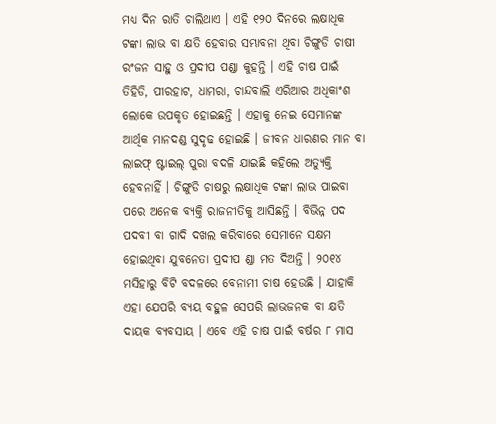ମଧ୍ୟ ଦିନ ରାତି ଚାଲିଥାଏ । ଏହି ୧୨୦ ଦିନରେ ଲକ୍ଷାଧିକ ଟଙ୍କା ଲାଭ ବା କ୍ଷତି ହେବାର ସମ୍ଭାବନା ଥିବା ଚିଙ୍ଗୁଡି ଚାଷୀ ରଂଜନ ସାହୁ ଓ ପ୍ରଦୀପ ପଣ୍ଡା କୁହନ୍ତି । ଏହି ଚାଷ ପାଇଁ ତିହିଡି, ପୀରହାଟ, ଧାମରା, ଚାନ୍ଦବାଲି ଏରିଆର ଅଧିକାଂଶ ଲୋକେ ଉପକୃତ ହୋଇଛନ୍ତି । ଏହାକୁ ନେଇ ସେମାନଙ୍କ ଆର୍ଥିକ ମାନଦଣ୍ଡ ସୁଦୃଢ ହୋଇଛି । ଜୀବନ ଧାରଣର ମାନ ବା ଲାଇଫ୍ ଷ୍ଟାଇଲ୍ ପୁରା ବଦଳି ଯାଇଛି କହିଲେ ଅତ୍ୟୁକ୍ତି ହେବନାହିଁ । ଚିଙ୍ଗୁଡି ଚାଷରୁ ଲକ୍ଷାଧିକ ଟଙ୍କା ଲାଭ ପାଇବା ପରେ ଅନେକ ବ୍ୟକ୍ତି ରାଜନୀତିକୁ ଆସିଛନ୍ତି । ବିଭିନ୍ନ ପଦ ପଦବୀ ବା ଗାଦି ଦଖଲ କରିବାରେ ସେମାନେ ସକ୍ଷମ ହୋଇଥିବା ଯୁବନେତା ପ୍ରଦୀପ ଣ୍ଡା ମତ ଦିଅନ୍ତି । ୨୦୧୪ ମସିହାରୁ ବିଟି ବଦଳରେ ବେନାମୀ ଚାଷ ହେଉଛି । ଯାହାକି ଏହା ଯେପରି ବ୍ୟୟ ବହୁଳ ସେପରି ଲାଭଜନକ ବା କ୍ଷତି ଦାୟକ ବ୍ୟବସାୟ । ଏବେ ଏହି ଚାଷ ପାଇଁ ବର୍ଷର ୮ ମାସ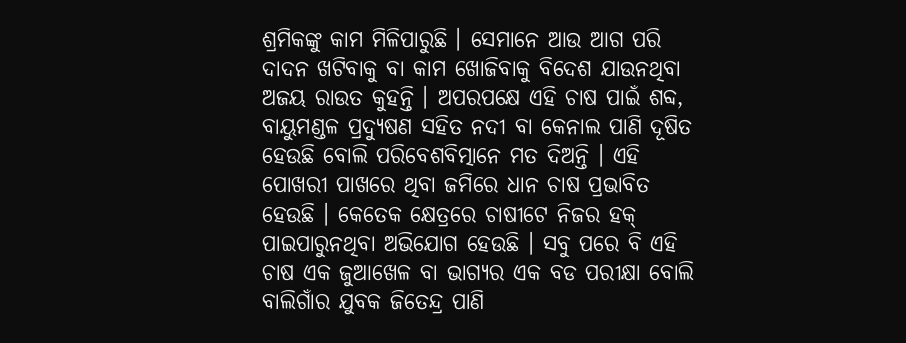ଶ୍ରମିକଙ୍କୁ କାମ ମିଳିପାରୁଛି । ସେମାନେ ଆଉ ଆଗ ପରି ଦାଦନ ଖଟିବାକୁ ବା କାମ ଖୋଜିବାକୁ ବିଦେଶ ଯାଉନଥିବା ଅଜୟ ରାଉତ କୁହନ୍ତି । ଅପରପକ୍ଷେ ଏହି ଚାଷ ପାଇଁ ଶବ୍ଦ, ବାୟୁମଣ୍ଡଳ ପ୍ରଦ୍ୟୁଷଣ ସହିତ ନଦୀ ବା କେନାଲ ପାଣି ଦୂଷିତ ହେଉଛି ବୋଲି ପରିବେଶବିତ୍ମାନେ ମତ ଦିଅନ୍ତି । ଏହି ପୋଖରୀ ପାଖରେ ଥିବା ଜମିରେ ଧାନ ଚାଷ ପ୍ରଭାବିତ ହେଉଛି । କେତେକ କ୍ଷେତ୍ରରେ ଚାଷୀଟେ ନିଜର ହକ୍ ପାଇପାରୁନଥିବା ଅଭିଯୋଗ ହେଉଛି । ସବୁ ପରେ ବି ଏହି ଚାଷ ଏକ ଜୁଆଖେଳ ବା ଭାଗ୍ୟର ଏକ ବଡ ପରୀକ୍ଷା ବୋଲି ବାଲିଗାଁର ଯୁବକ ଜିତେନ୍ଦ୍ର ପାଣି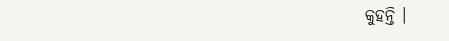କୁହନ୍ତି ।